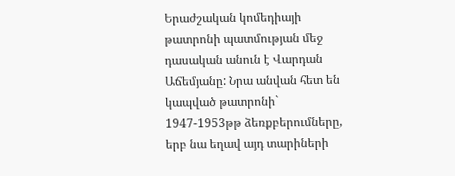Երաժշական կոմեդիայի թատրոնի պատմության մեջ դասական անուն է Վարդան Աճեմյանը: Նրա անվան հետ են կապված թատրոնի` 1947-1953թթ ձեռքբերումները, երբ նա եղավ այդ տարիների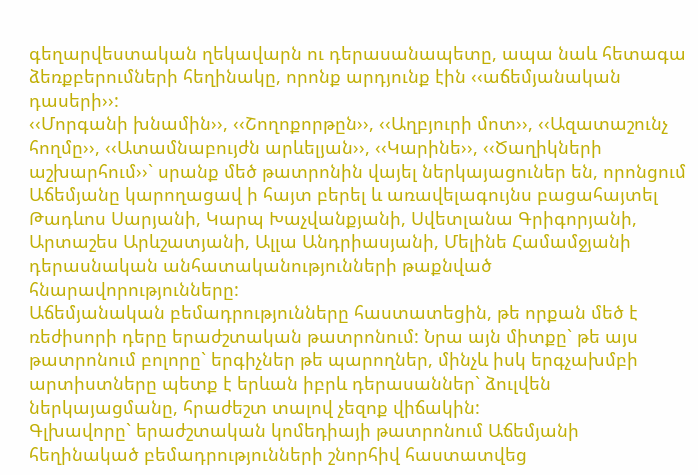գեղարվեստական ղեկավարն ու դերասանապետը, ապա նաև հետագա ձեռքբերումների հեղինակը, որոնք արդյունք էին ‹‹աճեմյանական դասերի››:
‹‹Մորգանի խնամին››, ‹‹Շողոքորթըն››, ‹‹Աղբյուրի մոտ››, ‹‹Ազատաշունչ հողմը››, ‹‹Ատամնաբույժն արևելյան››, ‹‹Կարինե››, ‹‹Ծաղիկների աշխարհում››` սրանք մեծ թատրոնին վայել ներկայացուներ են, որոնցում Աճեմյանը կարողացավ ի հայտ բերել և առավելագույնս բացահայտել Թադևոս Սարյանի, Կարպ Խաչվանքյանի, Սվետլանա Գրիգորյանի, Արտաշես Արևշատյանի, Ալլա Անդրիասյանի, Մելինե Համամջյանի դերասնական անհատականությունների թաքնված հնարավորությունները:
Աճեմյանական բեմադրությունները հաստատեցին, թե որքան մեծ է ռեժիսորի դերը երաժշտական թատրոնում: Նրա այն միտքը` թե այս թատրոնում բոլորը` երգիչներ թե պարողներ, մինչև իսկ երգչախմբի արտիստները պետք է երևան իբրև դերասաններ` ձուլվեն ներկայացմանը, հրաժեշտ տալով չեզոք վիճակին:
Գլխավորը` երաժշտական կոմեդիայի թատրոնում Աճեմյանի հեղինակած բեմադրությունների շնորհիվ հաստատվեց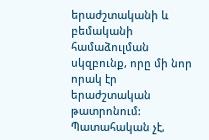երաժշտականի և բեմականի համաձուլման սկզբունք, որը մի նոր որակ էր երաժշտական թատրոնում:
Պատահական չէ,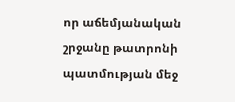որ աճեմյանական շրջանը թատրոնի պատմության մեջ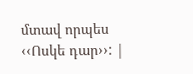մտավ որպես ‹‹Ոսկե դար››: |